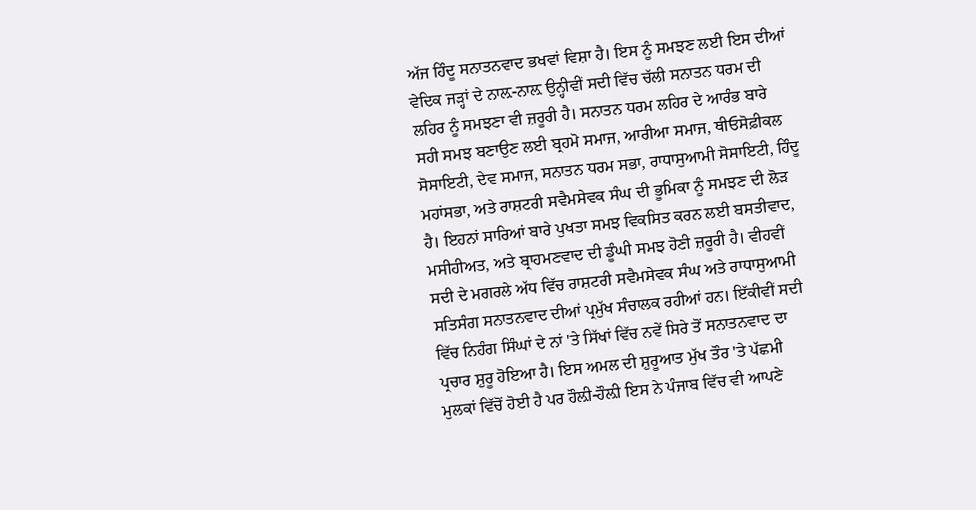ਅੱਜ ਹਿੰਦੂ ਸਨਾਤਨਵਾਦ ਭਖਵਾਂ ਵਿਸ਼ਾ ਹੈ। ਇਸ ਨੂੰ ਸਮਝਣ ਲਈ ਇਸ ਦੀਆਂ ਵੇਦਿਕ ਜੜ੍ਹਾਂ ਦੇ ਨਾਲ਼-ਨਾਲ਼ ਉਨ੍ਹੀਵੀਂ ਸਦੀ ਵਿੱਚ ਚੱਲੀ ਸਨਾਤਨ ਧਰਮ ਦੀ ਲਹਿਰ ਨੂੰ ਸਮਝਣਾ ਵੀ ਜ਼ਰੂਰੀ ਹੈ। ਸਨਾਤਨ ਧਰਮ ਲਹਿਰ ਦੇ ਆਰੰਭ ਬਾਰੇ ਸਹੀ ਸਮਝ ਬਣਾਉਣ ਲਈ ਬ੍ਰਹਮੋ ਸਮਾਜ, ਆਰੀਆ ਸਮਾਜ, ਥੀਓਸੋਫ਼ੀਕਲ ਸੋਸਾਇਟੀ, ਦੇਵ ਸਮਾਜ, ਸਨਾਤਨ ਧਰਮ ਸਭਾ, ਰਾਧਾਸੁਆਮੀ ਸੋਸਾਇਟੀ, ਹਿੰਦੂ ਮਹਾਂਸਭਾ, ਅਤੇ ਰਾਸ਼ਟਰੀ ਸਵੈਮਸੇਵਕ ਸੰਘ ਦੀ ਭੂਮਿਕਾ ਨੂੰ ਸਮਝਣ ਦੀ ਲੋੜ ਹੈ। ਇਹਨਾਂ ਸਾਰਿਆਂ ਬਾਰੇ ਪੁਖਤਾ ਸਮਝ ਵਿਕਸਿਤ ਕਰਨ ਲਈ ਬਸਤੀਵਾਦ, ਮਸੀਹੀਅਤ, ਅਤੇ ਬ੍ਰਾਹਮਣਵਾਦ ਦੀ ਡੂੰਘੀ ਸਮਝ ਹੋਣੀ ਜ਼ਰੂਰੀ ਹੈ। ਵੀਹਵੀਂ ਸਦੀ ਦੇ ਮਗਰਲੇ ਅੱਧ ਵਿੱਚ ਰਾਸ਼ਟਰੀ ਸਵੈਮਸੇਵਕ ਸੰਘ ਅਤੇ ਰਾਧਾਸੁਆਮੀ ਸਤਿਸੰਗ ਸਨਾਤਨਵਾਦ ਦੀਆਂ ਪ੍ਰਮੁੱਖ ਸੰਚਾਲਕ ਰਹੀਆਂ ਹਨ। ਇੱਕੀਵੀਂ ਸਦੀ ਵਿੱਚ ਨਿਹੰਗ ਸਿੰਘਾਂ ਦੇ ਨਾਂ 'ਤੇ ਸਿੱਖਾਂ ਵਿੱਚ ਨਵੇਂ ਸਿਰੇ ਤੋਂ ਸਨਾਤਨਵਾਦ ਦਾ ਪ੍ਰਚਾਰ ਸ਼ੁਰੂ ਹੋਇਆ ਹੈ। ਇਸ ਅਮਲ ਦੀ ਸ਼ੁਰੂਆਤ ਮੁੱਖ ਤੌਰ 'ਤੇ ਪੱਛਮੀ ਮੁਲਕਾਂ ਵਿੱਚੋਂ ਹੋਈ ਹੈ ਪਰ ਹੌਲ਼ੀ-ਹੌਲ਼ੀ ਇਸ ਨੇ ਪੰਜਾਬ ਵਿੱਚ ਵੀ ਆਪਣੇ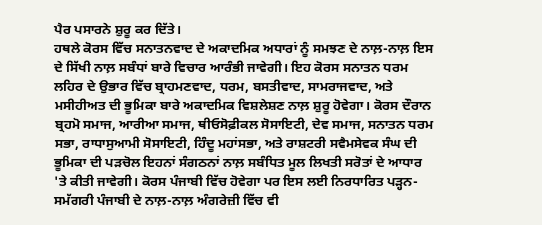ਪੈਰ ਪਸਾਰਨੇ ਸ਼ੁਰੂ ਕਰ ਦਿੱਤੇ।
ਹਥਲੇ ਕੋਰਸ ਵਿੱਚ ਸਨਾਤਨਵਾਦ ਦੇ ਅਕਾਦਮਿਕ ਅਧਾਰਾਂ ਨੂੰ ਸਮਝਣ ਦੇ ਨਾਲ਼-ਨਾਲ਼ ਇਸ ਦੇ ਸਿੱਖੀ ਨਾਲ਼ ਸਬੰਧਾਂ ਬਾਰੇ ਵਿਚਾਰ ਆਰੰਭੀ ਜਾਵੇਗੀ। ਇਹ ਕੋਰਸ ਸਨਾਤਨ ਧਰਮ ਲਹਿਰ ਦੇ ਉਭਾਰ ਵਿੱਚ ਬ੍ਰਾਹਮਣਵਾਦ, ਧਰਮ, ਬਸਤੀਵਾਦ, ਸਾਮਰਾਜਵਾਦ, ਅਤੇ ਮਸੀਹੀਅਤ ਦੀ ਭੂਮਿਕਾ ਬਾਰੇ ਅਕਾਦਮਿਕ ਵਿਸ਼ਲੇਸ਼ਣ ਨਾਲ਼ ਸ਼ੁਰੂ ਹੋਵੇਗਾ। ਕੋਰਸ ਦੌਰਾਨ ਬ੍ਰਹਮੋ ਸਮਾਜ, ਆਰੀਆ ਸਮਾਜ, ਥੀਓਸੋਫ਼ੀਕਲ ਸੋਸਾਇਟੀ, ਦੇਵ ਸਮਾਜ, ਸਨਾਤਨ ਧਰਮ ਸਭਾ, ਰਾਧਾਸੁਆਮੀ ਸੋਸਾਇਟੀ, ਹਿੰਦੂ ਮਹਾਂਸਭਾ, ਅਤੇ ਰਾਸ਼ਟਰੀ ਸਵੈਮਸੇਵਕ ਸੰਘ ਦੀ ਭੂਮਿਕਾ ਦੀ ਪੜਚੋਲ ਇਹਨਾਂ ਸੰਗਠਨਾਂ ਨਾਲ਼ ਸਬੰਧਿਤ ਮੂਲ ਲਿਖਤੀ ਸਰੋਤਾਂ ਦੇ ਆਧਾਰ 'ਤੇ ਕੀਤੀ ਜਾਵੇਗੀ। ਕੋਰਸ ਪੰਜਾਬੀ ਵਿੱਚ ਹੋਵੇਗਾ ਪਰ ਇਸ ਲਈ ਨਿਰਧਾਰਿਤ ਪੜ੍ਹਨ-ਸਮੱਗਰੀ ਪੰਜਾਬੀ ਦੇ ਨਾਲ਼-ਨਾਲ਼ ਅੰਗਰੇਜ਼ੀ ਵਿੱਚ ਵੀ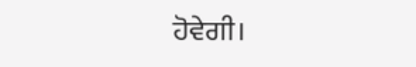ਹੋਵੇਗੀ।